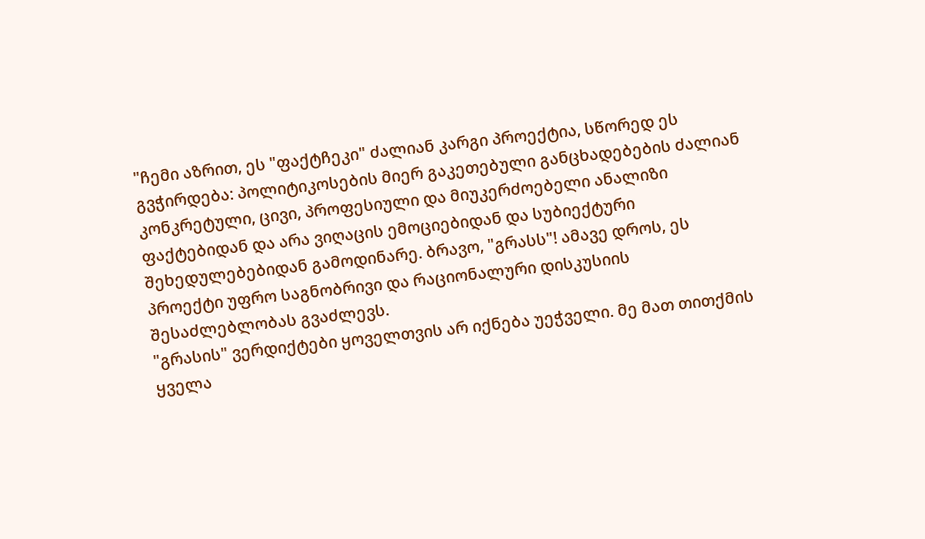"ჩემი აზრით, ეს "ფაქტჩეკი" ძალიან კარგი პროექტია, სწორედ ეს გვჭირდება: პოლიტიკოსების მიერ გაკეთებული განცხადებების ძალიან კონკრეტული, ცივი, პროფესიული და მიუკერძოებელი ანალიზი ფაქტებიდან და არა ვიღაცის ემოციებიდან და სუბიექტური შეხედულებებიდან გამოდინარე. ბრავო, "გრასს"! ამავე დროს, ეს პროექტი უფრო საგნობრივი და რაციონალური დისკუსიის შესაძლებლობას გვაძლევს.
"გრასის" ვერდიქტები ყოველთვის არ იქნება უეჭველი. მე მათ თითქმის ყველა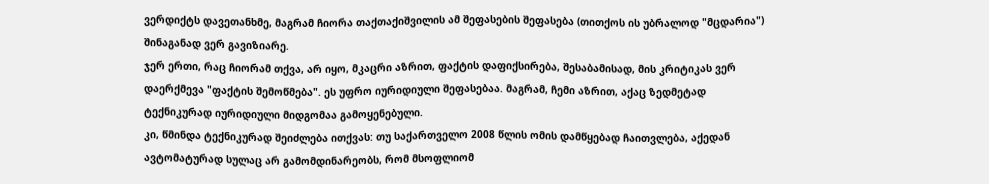ვერდიქტს დავეთანხმე, მაგრამ ჩიორა თაქთაქიშვილის ამ შეფასების შეფასება (თითქოს ის უბრალოდ "მცდარია") შინაგანად ვერ გავიზიარე.
ჯერ ერთი, რაც ჩიორამ თქვა, არ იყო, მკაცრი აზრით, ფაქტის დაფიქსირება, შესაბამისად, მის კრიტიკას ვერ დაერქმევა "ფაქტის შემოწმება". ეს უფრო იურიდიული შეფასებაა. მაგრამ, ჩემი აზრით, აქაც ზედმეტად ტექნიკურად იურიდიული მიდგომაა გამოყენებული.
კი, წმინდა ტექნიკურად შეიძლება ითქვას: თუ საქართველო 2008 წლის ომის დამწყებად ჩაითვლება, აქედან ავტომატურად სულაც არ გამომდინარეობს, რომ მსოფლიომ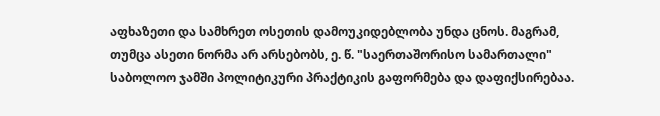აფხაზეთი და სამხრეთ ოსეთის დამოუკიდებლობა უნდა ცნოს. მაგრამ, თუმცა ასეთი ნორმა არ არსებობს, ე. წ. "საერთაშორისო სამართალი" საბოლოო ჯამში პოლიტიკური პრაქტიკის გაფორმება და დაფიქსირებაა.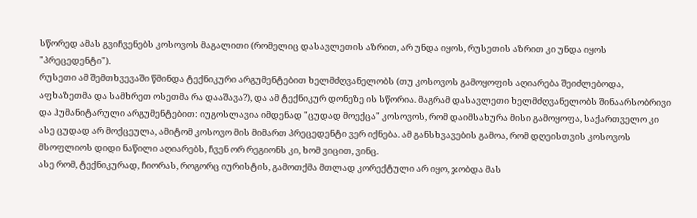სწორედ ამას გვიჩვენებს კოსოვოს მაგალითი (რომელიც დასავლეთის აზრით, არ უნდა იყოს, რუსეთის აზრით კი უნდა იყოს "პრეცედენტი").
რუსეთი ამ შემთხვევაში წმინდა ტექნიკური არგუმენტებით ხელმძღვანელობს (თუ კოსოვოს გამოყოფის აღიარება შეიძლებოდა, აფხაზეთმა და სამხრეთ ოსეთმა რა დააშავა?), და ამ ტექნიკურ დონეზე ის სწორია. მაგრამ დასავლეთი ხელმძღვანელობს შინაარსობრივი და ჰუმანიტარული არგუმენტებით: იუგოსლავია იმდენად "ცუდად მოექცა" კოსოვოს, რომ დაიმსახურა მისი გამოყოფა, საქართველო კი ასე ცუდად არ მოქცეულა, ამიტომ კოსოვო მის მიმართ პრეცედენტი ვერ იქნება. ამ განსხვავების გამოა, რომ დღეისთვის კოსოვოს მსოფლიოს დიდი ნაწილი აღიარებს, ჩვენ ორ რეგიონს კი, ხომ ვიცით, ვინც.
ასე რომ, ტექნიკურად, ჩიორას, როგორც იურისტის, გამოთქმა მთლად კორექტული არ იყო, ჯობდა მას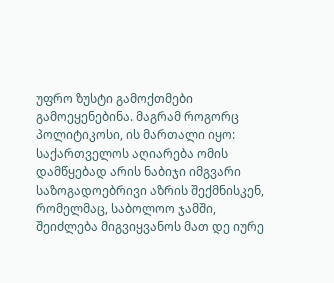უფრო ზუსტი გამოქთმები გამოეყენებინა. მაგრამ როგორც პოლიტიკოსი, ის მართალი იყო: საქართველოს აღიარება ომის დამწყებად არის ნაბიჯი იმგვარი საზოგადოებრივი აზრის შექმნისკენ, რომელმაც, საბოლოო ჯამში, შეიძლება მიგვიყვანოს მათ დე იურე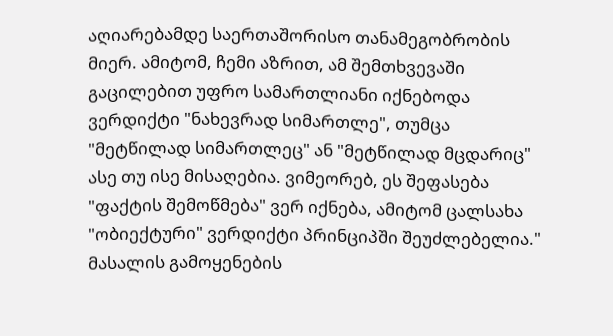აღიარებამდე საერთაშორისო თანამეგობრობის მიერ. ამიტომ, ჩემი აზრით, ამ შემთხვევაში გაცილებით უფრო სამართლიანი იქნებოდა ვერდიქტი "ნახევრად სიმართლე", თუმცა "მეტწილად სიმართლეც" ან "მეტწილად მცდარიც" ასე თუ ისე მისაღებია. ვიმეორებ, ეს შეფასება "ფაქტის შემოწმება" ვერ იქნება, ამიტომ ცალსახა "ობიექტური" ვერდიქტი პრინციპში შეუძლებელია."
მასალის გამოყენების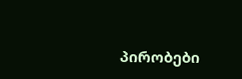პირობები